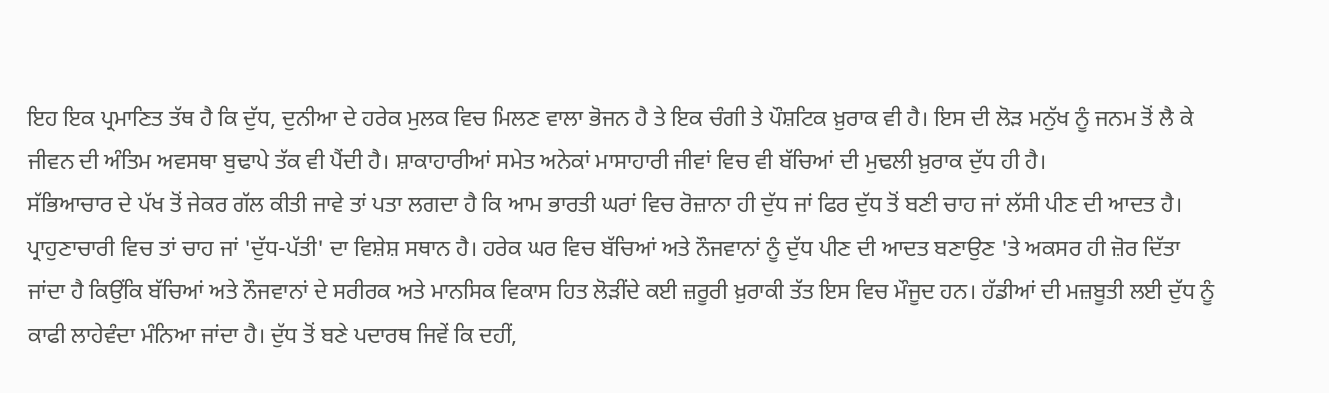ਇਹ ਇਕ ਪ੍ਰਮਾਣਿਤ ਤੱਥ ਹੈ ਕਿ ਦੁੱਧ, ਦੁਨੀਆ ਦੇ ਹਰੇਕ ਮੁਲਕ ਵਿਚ ਮਿਲਣ ਵਾਲਾ ਭੋਜਨ ਹੈ ਤੇ ਇਕ ਚੰਗੀ ਤੇ ਪੌਸ਼ਟਿਕ ਖ਼ੁਰਾਕ ਵੀ ਹੈ। ਇਸ ਦੀ ਲੋੜ ਮਨੁੱਖ ਨੂੰ ਜਨਮ ਤੋਂ ਲੈ ਕੇ ਜੀਵਨ ਦੀ ਅੰਤਿਮ ਅਵਸਥਾ ਬੁਢਾਪੇ ਤੱਕ ਵੀ ਪੈਂਦੀ ਹੈ। ਸ਼ਾਕਾਹਾਰੀਆਂ ਸਮੇਤ ਅਨੇਕਾਂ ਮਾਸਾਹਾਰੀ ਜੀਵਾਂ ਵਿਚ ਵੀ ਬੱਚਿਆਂ ਦੀ ਮੁਢਲੀ ਖ਼ੁਰਾਕ ਦੁੱਧ ਹੀ ਹੈ।
ਸੱਭਿਆਚਾਰ ਦੇ ਪੱਖ ਤੋਂ ਜੇਕਰ ਗੱਲ ਕੀਤੀ ਜਾਵੇ ਤਾਂ ਪਤਾ ਲਗਦਾ ਹੈ ਕਿ ਆਮ ਭਾਰਤੀ ਘਰਾਂ ਵਿਚ ਰੋਜ਼ਾਨਾ ਹੀ ਦੁੱਧ ਜਾਂ ਫਿਰ ਦੁੱਧ ਤੋਂ ਬਣੀ ਚਾਹ ਜਾਂ ਲੱਸੀ ਪੀਣ ਦੀ ਆਦਤ ਹੈ। ਪ੍ਰਾਹੁਣਾਚਾਰੀ ਵਿਚ ਤਾਂ ਚਾਹ ਜਾਂ 'ਦੁੱਧ-ਪੱਤੀ' ਦਾ ਵਿਸ਼ੇਸ਼ ਸਥਾਨ ਹੈ। ਹਰੇਕ ਘਰ ਵਿਚ ਬੱਚਿਆਂ ਅਤੇ ਨੌਜਵਾਨਾਂ ਨੂੰ ਦੁੱਧ ਪੀਣ ਦੀ ਆਦਤ ਬਣਾਉਣ 'ਤੇ ਅਕਸਰ ਹੀ ਜ਼ੋਰ ਦਿੱਤਾ ਜਾਂਦਾ ਹੈ ਕਿਉਂਕਿ ਬੱਚਿਆਂ ਅਤੇ ਨੌਜਵਾਨਾਂ ਦੇ ਸਰੀਰਕ ਅਤੇ ਮਾਨਸਿਕ ਵਿਕਾਸ ਹਿਤ ਲੋੜੀਂਦੇ ਕਈ ਜ਼ਰੂਰੀ ਖ਼ੁਰਾਕੀ ਤੱਤ ਇਸ ਵਿਚ ਮੌਜੂਦ ਹਨ। ਹੱਡੀਆਂ ਦੀ ਮਜ਼ਬੂਤੀ ਲਈ ਦੁੱਧ ਨੂੰ ਕਾਫੀ ਲਾਹੇਵੰਦਾ ਮੰਨਿਆ ਜਾਂਦਾ ਹੈ। ਦੁੱਧ ਤੋਂ ਬਣੇ ਪਦਾਰਥ ਜਿਵੇਂ ਕਿ ਦਹੀਂ,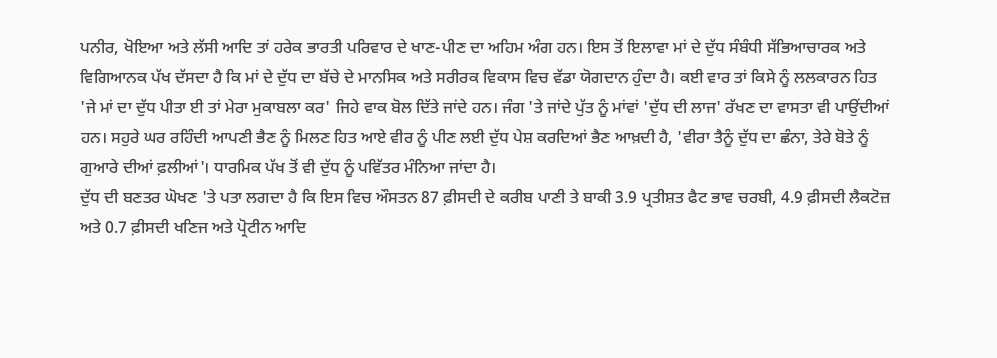ਪਨੀਰ, ਖੋਇਆ ਅਤੇ ਲੱਸੀ ਆਦਿ ਤਾਂ ਹਰੇਕ ਭਾਰਤੀ ਪਰਿਵਾਰ ਦੇ ਖਾਣ-ਪੀਣ ਦਾ ਅਹਿਮ ਅੰਗ ਹਨ। ਇਸ ਤੋਂ ਇਲਾਵਾ ਮਾਂ ਦੇ ਦੁੱਧ ਸੰਬੰਧੀ ਸੱਭਿਆਚਾਰਕ ਅਤੇ ਵਿਗਿਆਨਕ ਪੱਖ ਦੱਸਦਾ ਹੈ ਕਿ ਮਾਂ ਦੇ ਦੁੱਧ ਦਾ ਬੱਚੇ ਦੇ ਮਾਨਸਿਕ ਅਤੇ ਸਰੀਰਕ ਵਿਕਾਸ ਵਿਚ ਵੱਡਾ ਯੋਗਦਾਨ ਹੁੰਦਾ ਹੈ। ਕਈ ਵਾਰ ਤਾਂ ਕਿਸੇ ਨੂੰ ਲਲਕਾਰਨ ਹਿਤ 'ਜੇ ਮਾਂ ਦਾ ਦੁੱਧ ਪੀਤਾ ਈ ਤਾਂ ਮੇਰਾ ਮੁਕਾਬਲਾ ਕਰ' ਜਿਹੇ ਵਾਕ ਬੋਲ ਦਿੱਤੇ ਜਾਂਦੇ ਹਨ। ਜੰਗ 'ਤੇ ਜਾਂਦੇ ਪੁੱਤ ਨੂੰ ਮਾਂਵਾਂ 'ਦੁੱਧ ਦੀ ਲਾਜ' ਰੱਖਣ ਦਾ ਵਾਸਤਾ ਵੀ ਪਾਉਂਦੀਆਂ ਹਨ। ਸਹੁਰੇ ਘਰ ਰਹਿੰਦੀ ਆਪਣੀ ਭੈਣ ਨੂੰ ਮਿਲਣ ਹਿਤ ਆਏ ਵੀਰ ਨੂੰ ਪੀਣ ਲਈ ਦੁੱਧ ਪੇਸ਼ ਕਰਦਿਆਂ ਭੈਣ ਆਖ਼ਦੀ ਹੈ, 'ਵੀਰਾ ਤੈਨੂੰ ਦੁੱਧ ਦਾ ਛੰਨਾ, ਤੇਰੇ ਬੋਤੇ ਨੂੰ ਗੁਆਰੇ ਦੀਆਂ ਫ਼ਲੀਆਂ'। ਧਾਰਮਿਕ ਪੱਖ ਤੋਂ ਵੀ ਦੁੱਧ ਨੂੰ ਪਵਿੱਤਰ ਮੰਨਿਆ ਜਾਂਦਾ ਹੈ।
ਦੁੱਧ ਦੀ ਬਣਤਰ ਘੋਖਣ 'ਤੇ ਪਤਾ ਲਗਦਾ ਹੈ ਕਿ ਇਸ ਵਿਚ ਔਸਤਨ 87 ਫ਼ੀਸਦੀ ਦੇ ਕਰੀਬ ਪਾਣੀ ਤੇ ਬਾਕੀ 3.9 ਪ੍ਰਤੀਸ਼ਤ ਫੈਟ ਭਾਵ ਚਰਬੀ, 4.9 ਫ਼ੀਸਦੀ ਲੈਕਟੋਜ਼ ਅਤੇ 0.7 ਫ਼ੀਸਦੀ ਖਣਿਜ ਅਤੇ ਪ੍ਰੋਟੀਨ ਆਦਿ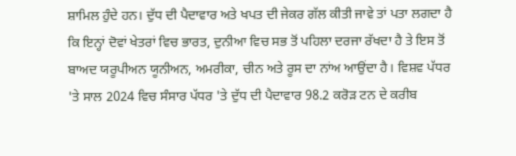ਸ਼ਾਮਿਲ ਹੁੰਦੇ ਹਨ। ਦੁੱਧ ਦੀ ਪੈਦਾਵਾਰ ਅਤੇ ਖਪਤ ਦੀ ਜੇਕਰ ਗੱਲ ਕੀਤੀ ਜਾਵੇ ਤਾਂ ਪਤਾ ਲਗਦਾ ਹੈ ਕਿ ਇਨ੍ਹਾਂ ਦੋਵਾਂ ਖੇਤਰਾਂ ਵਿਚ ਭਾਰਤ, ਦੁਨੀਆ ਵਿਚ ਸਭ ਤੋਂ ਪਹਿਲਾ ਦਰਜਾ ਰੱਖਦਾ ਹੈ ਤੇ ਇਸ ਤੋਂ ਬਾਅਦ ਯਰੂਪੀਅਨ ਯੂਨੀਅਨ, ਅਮਰੀਕਾ, ਚੀਨ ਅਤੇ ਰੂਸ ਦਾ ਨਾਂਅ ਆਉਂਦਾ ਹੈ। ਵਿਸ਼ਵ ਪੱਧਰ 'ਤੇ ਸਾਲ 2024 ਵਿਚ ਸੰਸਾਰ ਪੱਧਰ 'ਤੇ ਦੁੱਧ ਦੀ ਪੈਦਾਵਾਰ 98.2 ਕਰੋੜ ਟਨ ਦੇ ਕਰੀਬ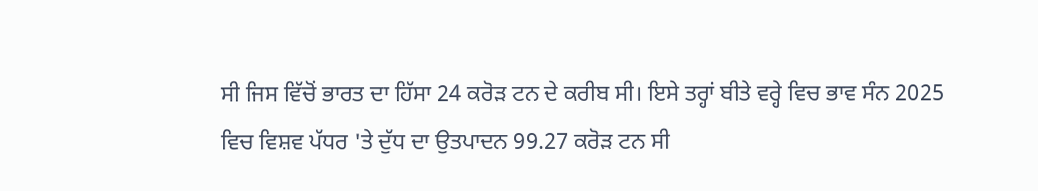ਸੀ ਜਿਸ ਵਿੱਚੋਂ ਭਾਰਤ ਦਾ ਹਿੱਸਾ 24 ਕਰੋੜ ਟਨ ਦੇ ਕਰੀਬ ਸੀ। ਇਸੇ ਤਰ੍ਹਾਂ ਬੀਤੇ ਵਰ੍ਹੇ ਵਿਚ ਭਾਵ ਸੰਨ 2025 ਵਿਚ ਵਿਸ਼ਵ ਪੱਧਰ 'ਤੇ ਦੁੱਧ ਦਾ ਉਤਪਾਦਨ 99.27 ਕਰੋੜ ਟਨ ਸੀ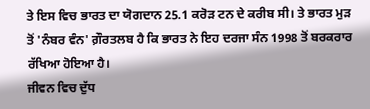ਤੇ ਇਸ ਵਿਚ ਭਾਰਤ ਦਾ ਯੋਗਦਾਨ 25.1 ਕਰੋੜ ਟਨ ਦੇ ਕਰੀਬ ਸੀ। ਤੇ ਭਾਰਤ ਮੁੜ ਤੋਂ 'ਨੰਬਰ ਵੰਨ' ਗ਼ੌਰਤਲਬ ਹੈ ਕਿ ਭਾਰਤ ਨੇ ਇਹ ਦਰਜਾ ਸੰਨ 1998 ਤੋਂ ਬਰਕਰਾਰ ਰੱਖਿਆ ਹੋਇਆ ਹੈ।
ਜੀਵਨ ਵਿਚ ਦੁੱਧ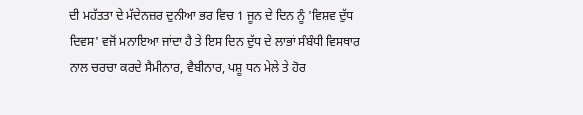ਦੀ ਮਹੱਤਤਾ ਦੇ ਮੱਦੇਨਜ਼ਰ ਦੁਨੀਆ ਭਰ ਵਿਚ 1 ਜੂਨ ਦੇ ਦਿਨ ਨੂੰ 'ਵਿਸ਼ਵ ਦੁੱਧ ਦਿਵਸ' ਵਜੋਂ ਮਨਾਇਆ ਜਾਂਦਾ ਹੈ ਤੇ ਇਸ ਦਿਨ ਦੁੱਧ ਦੇ ਲਾਭਾਂ ਸੰਬੰਧੀ ਵਿਸਥਾਰ ਨਾਲ ਚਰਚਾ ਕਰਦੇ ਸੈਮੀਨਾਰ, ਵੈਬੀਨਾਰ, ਪਸ਼ੂ ਧਨ ਮੇਲੇ ਤੇ ਹੋਰ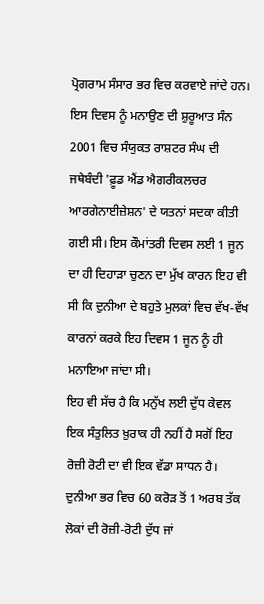ਪ੍ਰੋਗਰਾਮ ਸੰਸਾਰ ਭਰ ਵਿਚ ਕਰਵਾਏ ਜਾਂਦੇ ਹਨ। ਇਸ ਦਿਵਸ ਨੂੰ ਮਨਾਉਣ ਦੀ ਸ਼ੁਰੂਆਤ ਸੰਨ 2001 ਵਿਚ ਸੰਯੁਕਤ ਰਾਸ਼ਟਰ ਸੰਘ ਦੀ ਜਥੇਬੰਦੀ 'ਫ਼ੂਡ ਐਂਡ ਐਗਰੀਕਲਚਰ ਆਰਗੇਨਾਈਜ਼ੇਸ਼ਨ' ਦੇ ਯਤਨਾਂ ਸਦਕਾ ਕੀਤੀ ਗਈ ਸੀ। ਇਸ ਕੌਮਾਂਤਰੀ ਦਿਵਸ ਲਈ 1 ਜੂਨ ਦਾ ਹੀ ਦਿਹਾੜਾ ਚੁਣਨ ਦਾ ਮੁੱਖ ਕਾਰਨ ਇਹ ਵੀ ਸੀ ਕਿ ਦੁਨੀਆ ਦੇ ਬਹੁਤੇ ਮੁਲਕਾਂ ਵਿਚ ਵੱਖ-ਵੱਖ ਕਾਰਨਾਂ ਕਰਕੇ ਇਹ ਦਿਵਸ 1 ਜੂਨ ਨੂੰ ਹੀ ਮਨਾਇਆ ਜਾਂਦਾ ਸੀ।
ਇਹ ਵੀ ਸੱਚ ਹੈ ਕਿ ਮਨੁੱਖ ਲਈ ਦੁੱਧ ਕੇਵਲ ਇਕ ਸੰਤੁਲਿਤ ਖ਼ੁਰਾਕ ਹੀ ਨਹੀਂ ਹੈ ਸਗੋਂ ਇਹ ਰੋਜ਼ੀ ਰੋਟੀ ਦਾ ਵੀ ਇਕ ਵੱਡਾ ਸਾਧਨ ਹੈ। ਦੁਨੀਆ ਭਰ ਵਿਚ 60 ਕਰੋੜ ਤੋਂ 1 ਅਰਬ ਤੱਕ ਲੋਕਾਂ ਦੀ ਰੋਜ਼ੀ-ਰੋਟੀ ਦੁੱਧ ਜਾਂ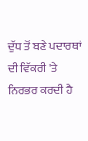ਦੁੱਧ ਤੋਂ ਬਣੇ ਪਦਾਰਥਾਂ ਦੀ ਵਿੱਕਰੀ 'ਤੇ ਨਿਰਭਰ ਕਰਦੀ ਹੈ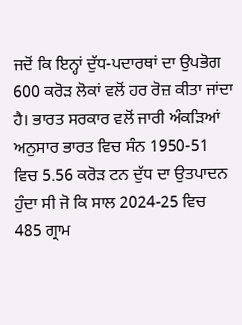ਜਦੋਂ ਕਿ ਇਨ੍ਹਾਂ ਦੁੱਧ-ਪਦਾਰਥਾਂ ਦਾ ਉਪਭੋਗ 600 ਕਰੋੜ ਲੋਕਾਂ ਵਲੋਂ ਹਰ ਰੋਜ਼ ਕੀਤਾ ਜਾਂਦਾ ਹੈ। ਭਾਰਤ ਸਰਕਾਰ ਵਲੋਂ ਜਾਰੀ ਅੰਕੜਿਆਂ ਅਨੁਸਾਰ ਭਾਰਤ ਵਿਚ ਸੰਨ 1950-51 ਵਿਚ 5.56 ਕਰੋੜ ਟਨ ਦੁੱਧ ਦਾ ਉਤਪਾਦਨ ਹੁੰਦਾ ਸੀ ਜੋ ਕਿ ਸਾਲ 2024-25 ਵਿਚ 485 ਗ੍ਰਾਮ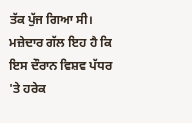ਤੱਕ ਪੁੱਜ ਗਿਆ ਸੀ। ਮਜ਼ੇਦਾਰ ਗੱਲ ਇਹ ਹੈ ਕਿ ਇਸ ਦੌਰਾਨ ਵਿਸ਼ਵ ਪੱਧਰ 'ਤੇ ਹਰੇਕ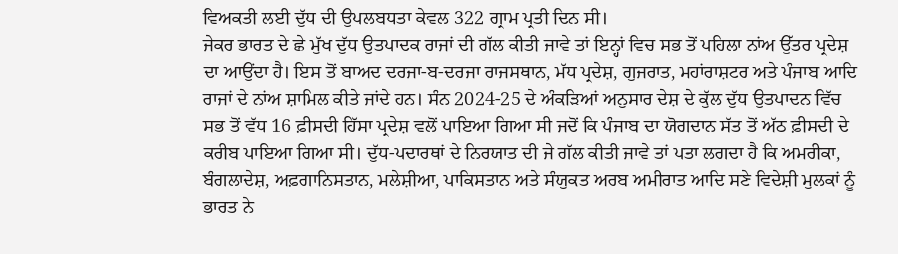ਵਿਅਕਤੀ ਲਈ ਦੁੱਧ ਦੀ ਉਪਲਬਧਤਾ ਕੇਵਲ 322 ਗ੍ਰਾਮ ਪ੍ਰਤੀ ਦਿਨ ਸੀ।
ਜੇਕਰ ਭਾਰਤ ਦੇ ਛੇ ਮੁੱਖ ਦੁੱਧ ਉਤਪਾਦਕ ਰਾਜਾਂ ਦੀ ਗੱਲ ਕੀਤੀ ਜਾਵੇ ਤਾਂ ਇਨ੍ਹਾਂ ਵਿਚ ਸਭ ਤੋਂ ਪਹਿਲਾ ਨਾਂਅ ਉੱਤਰ ਪ੍ਰਦੇਸ਼ ਦਾ ਆਉਂਦਾ ਹੈ। ਇਸ ਤੋਂ ਬਾਅਦ ਦਰਜਾ-ਬ-ਦਰਜਾ ਰਾਜਸਥਾਨ, ਮੱਧ ਪ੍ਰਦੇਸ਼, ਗੁਜਰਾਤ, ਮਹਾਂਰਾਸ਼ਟਰ ਅਤੇ ਪੰਜਾਬ ਆਦਿ ਰਾਜਾਂ ਦੇ ਨਾਂਅ ਸ਼ਾਮਿਲ ਕੀਤੇ ਜਾਂਦੇ ਹਨ। ਸੰਨ 2024-25 ਦੇ ਅੰਕੜਿਆਂ ਅਨੁਸਾਰ ਦੇਸ਼ ਦੇ ਕੁੱਲ ਦੁੱਧ ਉਤਪਾਦਨ ਵਿੱਚ ਸਭ ਤੋਂ ਵੱਧ 16 ਫ਼ੀਸਦੀ ਹਿੱਸਾ ਪ੍ਰਦੇਸ਼ ਵਲੋਂ ਪਾਇਆ ਗਿਆ ਸੀ ਜਦੋਂ ਕਿ ਪੰਜਾਬ ਦਾ ਯੋਗਦਾਨ ਸੱਤ ਤੋਂ ਅੱਠ ਫ਼ੀਸਦੀ ਦੇ ਕਰੀਬ ਪਾਇਆ ਗਿਆ ਸੀ। ਦੁੱਧ-ਪਦਾਰਥਾਂ ਦੇ ਨਿਰਯਾਤ ਦੀ ਜੇ ਗੱਲ ਕੀਤੀ ਜਾਵੇ ਤਾਂ ਪਤਾ ਲਗਦਾ ਹੈ ਕਿ ਅਮਰੀਕਾ, ਬੰਗਲਾਦੇਸ਼, ਅਫ਼ਗਾਨਿਸਤਾਨ, ਮਲੇਸ਼ੀਆ, ਪਾਕਿਸਤਾਨ ਅਤੇ ਸੰਯੁਕਤ ਅਰਬ ਅਮੀਰਾਤ ਆਦਿ ਸਣੇ ਵਿਦੇਸ਼ੀ ਮੁਲਕਾਂ ਨੂੰ ਭਾਰਤ ਨੇ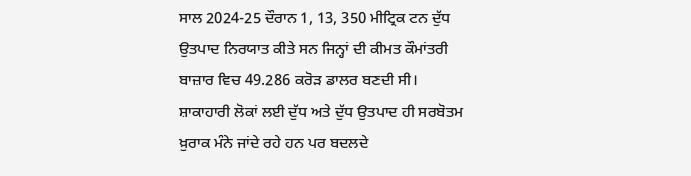ਸਾਲ 2024-25 ਦੌਰਾਨ 1, 13, 350 ਮੀਟ੍ਰਿਕ ਟਨ ਦੁੱਧ ਉਤਪਾਦ ਨਿਰਯਾਤ ਕੀਤੇ ਸਨ ਜਿਨ੍ਹਾਂ ਦੀ ਕੀਮਤ ਕੌਮਾਂਤਰੀ ਬਾਜ਼ਾਰ ਵਿਚ 49.286 ਕਰੋੜ ਡਾਲਰ ਬਣਦੀ ਸੀ।
ਸ਼ਾਕਾਹਾਰੀ ਲੋਕਾਂ ਲਈ ਦੁੱਧ ਅਤੇ ਦੁੱਧ ਉਤਪਾਦ ਹੀ ਸਰਬੋਤਮ ਖ਼ੁਰਾਕ ਮੰਨੇ ਜਾਂਦੇ ਰਹੇ ਹਨ ਪਰ ਬਦਲਦੇ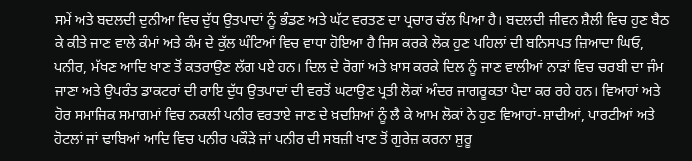ਸਮੇਂ ਅਤੇ ਬਦਲਦੀ ਦੁਨੀਆ ਵਿਚ ਦੁੱਧ ਉਤਪਾਦਾਂ ਨੂੰ ਭੰਡਣ ਅਤੇ ਘੱਟ ਵਰਤਣ ਦਾ ਪ੍ਰਚਾਰ ਚੱਲ ਪਿਆ ਹੈ। ਬਦਲਦੀ ਜੀਵਨ ਸ਼ੈਲੀ ਵਿਚ ਹੁਣ ਬੈਠ ਕੇ ਕੀਤੇ ਜਾਣ ਵਾਲੇ ਕੰਮਾਂ ਅਤੇ ਕੰਮ ਦੇ ਕੁੱਲ ਘੰਟਿਆਂ ਵਿਚ ਵਾਧਾ ਹੋਇਆ ਹੈ ਜਿਸ ਕਰਕੇ ਲੋਕ ਹੁਣ ਪਹਿਲਾਂ ਦੀ ਬਨਿਸਪਤ ਜ਼ਿਆਦਾ ਘਿਓ, ਪਨੀਰ, ਮੱਖਣ ਆਦਿ ਖਾਣ ਤੋਂ ਕਤਰਾਉਣ ਲੱਗ ਪਏ ਹਨ। ਦਿਲ ਦੇ ਰੋਗਾਂ ਅਤੇ ਖ਼ਾਸ ਕਰਕੇ ਦਿਲ ਨੂੰ ਜਾਣ ਵਾਲੀਆਂ ਨਾੜਾਂ ਵਿਚ ਚਰਬੀ ਦਾ ਜੰਮ ਜਾਣਾ ਅਤੇ ਉਪਰੰਤ ਡਾਕਟਰਾਂ ਦੀ ਰਾਇ ਦੁੱਧ ਉਤਪਾਦਾਂ ਦੀ ਵਰਤੋਂ ਘਟਾਉਣ ਪ੍ਰਤੀ ਲੋਕਾਂ ਅੰਦਰ ਜਾਗਰੂਕਤਾ ਪੈਦਾ ਕਰ ਰਹੇ ਹਨ। ਵਿਆਹਾਂ ਅਤੇ ਹੋਰ ਸਮਾਜਿਕ ਸਮਾਗਮਾਂ ਵਿਚ ਨਕਲੀ ਪਨੀਰ ਵਰਤਾਏ ਜਾਣ ਦੇ ਖ਼ਦਸ਼ਿਆਂ ਨੂੰ ਲੈ ਕੇ ਆਮ ਲੋਕਾਂ ਨੇ ਹੁਣ ਵਿਆਹਾਂ-ਸ਼ਾਦੀਆਂ, ਪਾਰਟੀਆਂ ਅਤੇ ਹੋਟਲਾਂ ਜਾਂ ਢਾਬਿਆਂ ਆਦਿ ਵਿਚ ਪਨੀਰ ਪਕੌੜੇ ਜਾਂ ਪਨੀਰ ਦੀ ਸਬਜ਼ੀ ਖਾਣ ਤੋਂ ਗੁਰੇਜ਼ ਕਰਨਾ ਸ਼ੁਰੂ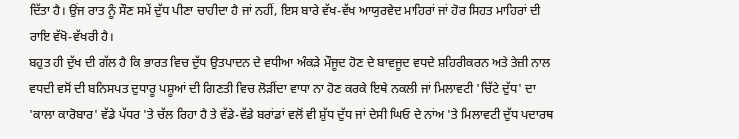ਦਿੱਤਾ ਹੈ। ਉਂਜ ਰਾਤ ਨੂੰ ਸੌਣ ਸਮੇਂ ਦੁੱਧ ਪੀਣਾ ਚਾਹੀਦਾ ਹੈ ਜਾਂ ਨਹੀਂ, ਇਸ ਬਾਰੇ ਵੱਖ-ਵੱਖ ਆਯੁਰਵੇਦ ਮਾਹਿਰਾਂ ਜਾਂ ਹੋਰ ਸਿਹਤ ਮਾਹਿਰਾਂ ਦੀ ਰਾਇ ਵੱਖੋ-ਵੱਖਰੀ ਹੈ।
ਬਹੁਤ ਹੀ ਦੁੱਖ ਦੀ ਗੱਲ ਹੈ ਕਿ ਭਾਰਤ ਵਿਚ ਦੁੱਧ ਉਤਪਾਦਨ ਦੇ ਵਧੀਆ ਅੰਕੜੇ ਮੌਜੂਦ ਹੋਣ ਦੇ ਬਾਵਜੂਦ ਵਧਦੇ ਸ਼ਹਿਰੀਕਰਨ ਅਤੇ ਤੇਜ਼ੀ ਨਾਲ ਵਧਦੀ ਵਸੋਂ ਦੀ ਬਨਿਸਪਤ ਦੁਧਾਰੂ ਪਸ਼ੂਆਂ ਦੀ ਗਿਣਤੀ ਵਿਚ ਲੋੜੀਂਦਾ ਵਾਧਾ ਨਾ ਹੋਣ ਕਰਕੇ ਇਥੇ ਨਕਲੀ ਜਾਂ ਮਿਲਾਵਟੀ 'ਚਿੱਟੇ ਦੁੱਧ' ਦਾ 'ਕਾਲਾ ਕਾਰੋਬਾਰ' ਵੱਡੇ ਪੱਧਰ 'ਤੇ ਚੱਲ ਰਿਹਾ ਹੈ ਤੇ ਵੱਡੇ-ਵੱਡੇ ਬਰਾਂਡਾਂ ਵਲੋਂ ਵੀ ਸ਼ੁੱਧ ਦੁੱਧ ਜਾਂ ਦੇਸੀ ਘਿਓ ਦੇ ਨਾਂਅ 'ਤੇ ਮਿਲਾਵਟੀ ਦੁੱਧ ਪਦਾਰਥ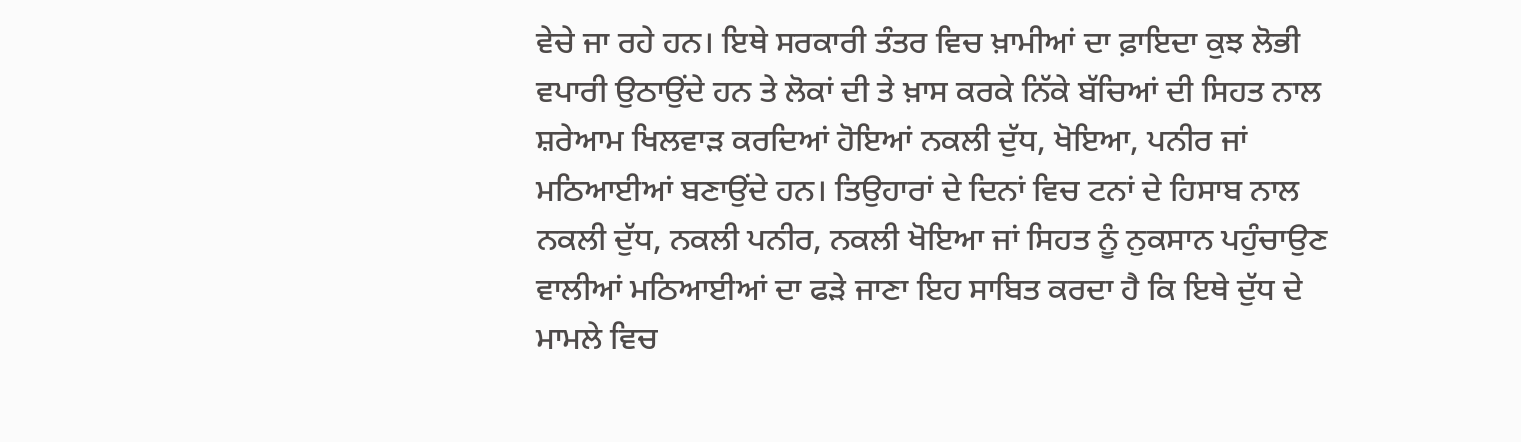ਵੇਚੇ ਜਾ ਰਹੇ ਹਨ। ਇਥੇ ਸਰਕਾਰੀ ਤੰਤਰ ਵਿਚ ਖ਼ਾਮੀਆਂ ਦਾ ਫ਼ਾਇਦਾ ਕੁਝ ਲੋਭੀ ਵਪਾਰੀ ਉਠਾਉਂਦੇ ਹਨ ਤੇ ਲੋਕਾਂ ਦੀ ਤੇ ਖ਼ਾਸ ਕਰਕੇ ਨਿੱਕੇ ਬੱਚਿਆਂ ਦੀ ਸਿਹਤ ਨਾਲ ਸ਼ਰੇਆਮ ਖਿਲਵਾੜ ਕਰਦਿਆਂ ਹੋਇਆਂ ਨਕਲੀ ਦੁੱਧ, ਖੋਇਆ, ਪਨੀਰ ਜਾਂ ਮਠਿਆਈਆਂ ਬਣਾਉਂਦੇ ਹਨ। ਤਿਉਹਾਰਾਂ ਦੇ ਦਿਨਾਂ ਵਿਚ ਟਨਾਂ ਦੇ ਹਿਸਾਬ ਨਾਲ ਨਕਲੀ ਦੁੱਧ, ਨਕਲੀ ਪਨੀਰ, ਨਕਲੀ ਖੋਇਆ ਜਾਂ ਸਿਹਤ ਨੂੰ ਨੁਕਸਾਨ ਪਹੁੰਚਾਉਣ ਵਾਲੀਆਂ ਮਠਿਆਈਆਂ ਦਾ ਫੜੇ ਜਾਣਾ ਇਹ ਸਾਬਿਤ ਕਰਦਾ ਹੈ ਕਿ ਇਥੇ ਦੁੱਧ ਦੇ ਮਾਮਲੇ ਵਿਚ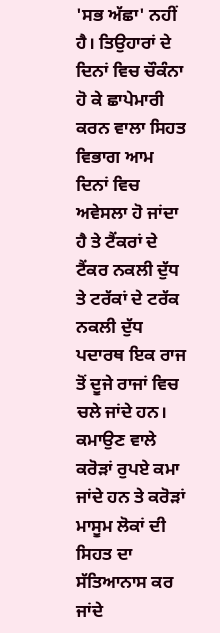'ਸਭ ਅੱਛਾ' ਨਹੀਂ ਹੈ। ਤਿਉਹਾਰਾਂ ਦੇ ਦਿਨਾਂ ਵਿਚ ਚੌਕੰਨਾ ਹੋ ਕੇ ਛਾਪੇਮਾਰੀ ਕਰਨ ਵਾਲਾ ਸਿਹਤ ਵਿਭਾਗ ਆਮ ਦਿਨਾਂ ਵਿਚ ਅਵੇਸਲਾ ਹੋ ਜਾਂਦਾ ਹੈ ਤੇ ਟੈਂਕਰਾਂ ਦੇ ਟੈਂਕਰ ਨਕਲੀ ਦੁੱਧ ਤੇ ਟਰੱਕਾਂ ਦੇ ਟਰੱਕ ਨਕਲੀ ਦੁੱਧ ਪਦਾਰਥ ਇਕ ਰਾਜ ਤੋਂ ਦੂਜੇ ਰਾਜਾਂ ਵਿਚ ਚਲੇ ਜਾਂਦੇ ਹਨ। ਕਮਾਉਣ ਵਾਲੇ ਕਰੋੜਾਂ ਰੁਪਏ ਕਮਾ ਜਾਂਦੇ ਹਨ ਤੇ ਕਰੋੜਾਂ ਮਾਸੂਮ ਲੋਕਾਂ ਦੀ ਸਿਹਤ ਦਾ ਸੱਤਿਆਨਾਸ ਕਰ ਜਾਂਦੇ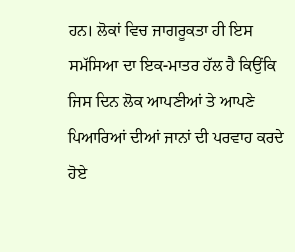ਹਨ। ਲੋਕਾਂ ਵਿਚ ਜਾਗਰੂਕਤਾ ਹੀ ਇਸ ਸਮੱਸਿਆ ਦਾ ਇਕ-ਮਾਤਰ ਹੱਲ ਹੈ ਕਿਉਂਕਿ ਜਿਸ ਦਿਨ ਲੋਕ ਆਪਣੀਆਂ ਤੇ ਆਪਣੇ ਪਿਆਰਿਆਂ ਦੀਆਂ ਜਾਨਾਂ ਦੀ ਪਰਵਾਹ ਕਰਦੇ ਹੋਏ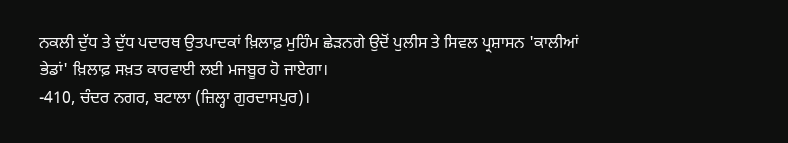ਨਕਲੀ ਦੁੱਧ ਤੇ ਦੁੱਧ ਪਦਾਰਥ ਉਤਪਾਦਕਾਂ ਖ਼ਿਲਾਫ਼ ਮੁਹਿੰਮ ਛੇੜਨਗੇ ਉਦੋਂ ਪੁਲੀਸ ਤੇ ਸਿਵਲ ਪ੍ਰਸ਼ਾਸਨ 'ਕਾਲੀਆਂ ਭੇਡਾਂ' ਖ਼ਿਲਾਫ਼ ਸਖ਼ਤ ਕਾਰਵਾਈ ਲਈ ਮਜਬੂਰ ਹੋ ਜਾਏਗਾ।
-410, ਚੰਦਰ ਨਗਰ, ਬਟਾਲਾ (ਜ਼ਿਲ੍ਹਾ ਗੁਰਦਾਸਪੁਰ)।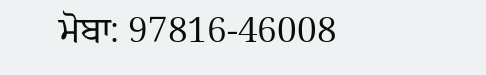ਮੋਬਾ: 97816-46008